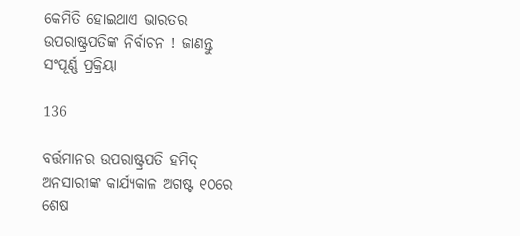କେମିତି ହୋଇଥାଏ ଭାରତର ଉପରାଷ୍ଟ୍ରପତିଙ୍କ ନିର୍ବାଚନ ! ଜାଣନ୍ତୁ ସଂପୂର୍ଣ୍ଣ ପ୍ରକ୍ରିୟା

136

ବର୍ତ୍ତମାନର ଉପରାଷ୍ଟ୍ରପତି ହମିଦ୍ ଅନସାରୀଙ୍କ କାର୍ଯ୍ୟକାଳ ଅଗଷ୍ଟ ୧୦ରେ ଶେଷ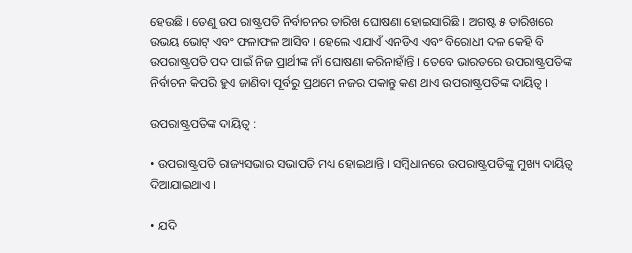ହେଉଛି । ତେଣୁ ଉପ ରାଷ୍ଟ୍ରପତି ନିର୍ବାଚନର ତାରିଖ ଘୋଷଣା ହୋଇସାରିଛି । ଅଗଷ୍ଟ ୫ ତାରିଖରେ ଉଭୟ ଭୋଟ୍ ଏବଂ ଫଳାଫଳ ଆସିବ । ହେଲେ ଏଯାଏଁ ଏନଡିଏ ଏବଂ ବିରୋଧୀ ଦଳ କେହି ବି ଉପରାଷ୍ଟ୍ରପତି ପଦ ପାଇଁ ନିଜ ପ୍ରାର୍ଥୀଙ୍କ ନାଁ ଘୋଷଣା କରିନାହାଁନ୍ତି । ତେବେ ଭାରତରେ ଉପରାଷ୍ଟ୍ରପତିଙ୍କ ନିର୍ବାଚନ କିପରି ହୁଏ ଜାଣିବା ପୂର୍ବରୁ ପ୍ରଥମେ ନଜର ପକାନ୍ତୁ କଣ ଥାଏ ଉପରାଷ୍ଟ୍ରପତିଙ୍କ ଦାୟିତ୍ୱ ।

ଉପରାଷ୍ଟ୍ରପତିଙ୍କ ଦାୟିତ୍ୱ :

• ଉପରାଷ୍ଟ୍ରପତି ରାଜ୍ୟସଭାର ସଭାପତି ମଧ୍ୟ ହୋଇଥାନ୍ତି । ସମ୍ବିଧାନରେ ଉପରାଷ୍ଟ୍ରପତିଙ୍କୁ ମୁଖ୍ୟ ଦାୟିତ୍ୱ ଦିଆଯାଇଥାଏ ।

• ଯଦି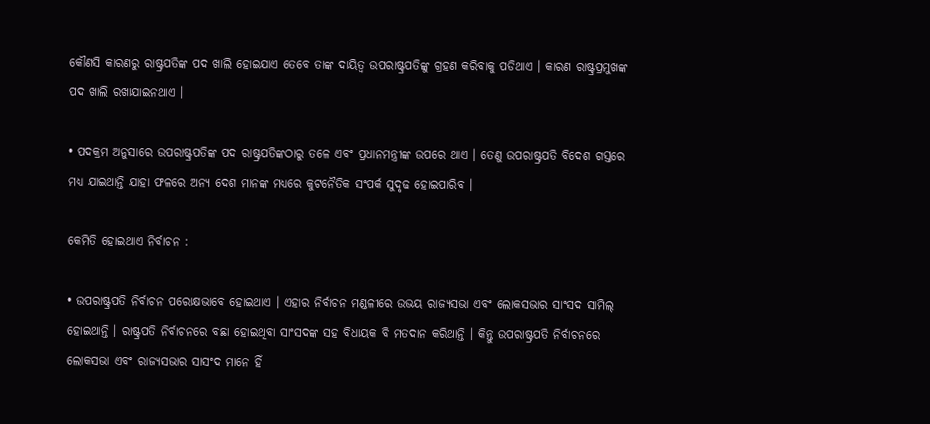କୌଣସି କାରଣରୁ ରାଷ୍ଟ୍ରପତିଙ୍କ ପଦ ଖାଲି ହୋଇଯାଏ ତେବେ ତାଙ୍କ ଦାୟିତ୍ୱ ଉପରାଷ୍ଟ୍ରପତିଙ୍କୁ ଗ୍ରହଣ କରିବାକୁ ପଡିଥାଏ । କାରଣ ରାଷ୍ଟ୍ରପ୍ରମୁଖଙ୍କ ପଦ ଖାଲି ରଖାଯାଇନଥାଏ ।

• ପଦକ୍ରମ ଅନୁସାରେ ଉପରାଷ୍ଟ୍ରପତିଙ୍କ ପଦ ରାଷ୍ଟ୍ରପତିଙ୍କଠାରୁ ତଳେ ଏବଂ ପ୍ରଧାନମନ୍ତ୍ରୀଙ୍କ ଉପରେ ଥାଏ । ତେଣୁ ଉପରାଷ୍ଟ୍ରପତି ବିଦେଶ ଗସ୍ତରେ ମଧ୍ୟ ଯାଇଥାନ୍ତି ଯାହା ଫଳରେ ଅନ୍ୟ ଦେଶ ମାନଙ୍କ ମଧ୍ୟରେ କୁଟନୈତିକ ସଂପର୍କ ସୁଦୃଢ ହୋଇପାରିବ ।

କେମିତି ହୋଇଥାଏ ନିର୍ବାଚନ :

• ଉପରାଷ୍ଟ୍ରପତି ନିର୍ବାଚନ ପରୋକ୍ଷଭାବେ ହୋଇଥାଏ । ଏହାର ନିର୍ବାଚନ ମଣ୍ଡଳୀରେ ଉଭୟ ରାଜ୍ୟସଭା ଏବଂ ଲୋକସଭାର ସାଂସଦ ସାମିଲ୍ ହୋଇଥାନ୍ତି । ରାଷ୍ଟ୍ରପତି ନିର୍ବାଚନରେ ବଛା ହୋଇଥିବା ସାଂସଦଙ୍କ ସହ ବିଧାୟକ ବି ମତଦାନ କରିଥାନ୍ତି । କିନ୍ତୁ ଉପରାଷ୍ଟ୍ରପତି ନିର୍ବାଚନରେ ଲୋକସଭା ଏବଂ ରାଜ୍ୟସଭାର ସାସଂଦ ମାନେ ହିଁ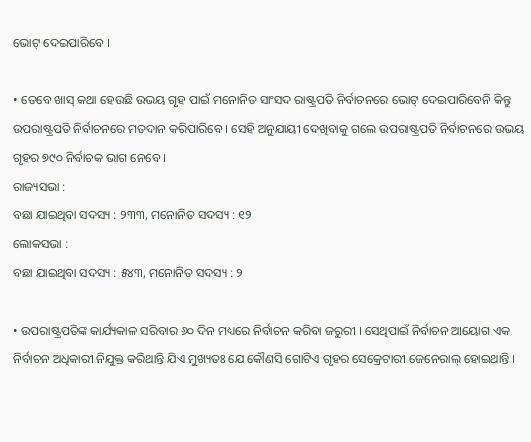ଭୋଟ୍ ଦେଇପାରିବେ ।

• ତେବେ ଖାସ୍ କଥା ହେଉଛି ଉଭୟ ଗୃହ ପାଇଁ ମନୋନିତ ସାଂସଦ ରାଷ୍ଟ୍ରପତି ନିର୍ବାଚନରେ ଭୋଟ୍ ଦେଇପାରିବେନି କିନ୍ତୁ ଉପରାଷ୍ଟ୍ରପତି ନିର୍ବାଚନରେ ମତଦାନ କରିପାରିବେ । ସେହି ଅନୁଯାୟୀ ଦେଖିବାକୁ ଗଲେ ଉପରାଷ୍ଟ୍ରପତି ନିର୍ବାଚନରେ ଉଭୟ ଗୃହର ୭୯୦ ନିର୍ବାଚକ ଭାଗ ନେବେ ।
ରାଜ୍ୟସଭା :
ବଛା ଯାଇଥିବା ସଦସ୍ୟ : ୨୩୩, ମନୋନିତ ସଦସ୍ୟ : ୧୨
ଲୋକସଭା :
ବଛା ଯାଇଥିବା ସଦସ୍ୟ : ୫୪୩, ମନୋନିତ ସଦସ୍ୟ : ୨

• ଉପରାଷ୍ଟ୍ରପତିଙ୍କ କାର୍ଯ୍ୟକାଳ ସରିବାର ୬୦ ଦିନ ମଧ୍ୟରେ ନିର୍ବାଚନ କରିବା ଜରୁରୀ । ସେଥିପାଇଁ ନିର୍ବାଚନ ଆୟୋଗ ଏକ ନିର୍ବାଚନ ଅଧିକାରୀ ନିଯୁକ୍ତ କରିଥାନ୍ତି ଯିଏ ମୁଖ୍ୟତଃ ଯେ କୌଣସି ଗୋଟିଏ ଗୃହର ସେକ୍ରେଟାରୀ ଜେନେରାଲ୍ ହୋଇଥାନ୍ତି ।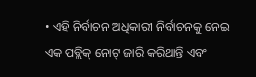• ଏହି ନିର୍ବାଚନ ଅଧିକାରୀ ନିର୍ବାଚନକୁ ନେଇ ଏକ ପବ୍ଲିକ୍ ନୋଟ୍ ଜାରି କରିଥାନ୍ତି ଏବଂ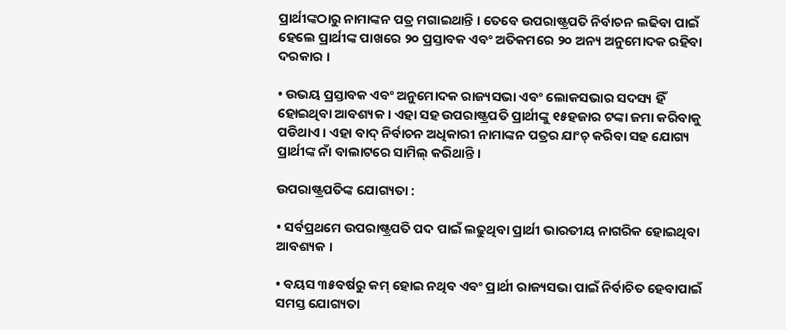ପ୍ରାର୍ଥୀଙ୍କଠାରୁ ନାମାଙ୍କନ ପତ୍ର ମଗାଇଥାନ୍ତି । ତେବେ ଉପରାଷ୍ଟ୍ରପତି ନିର୍ବାଚନ ଲଢିବା ପାଇଁ ହେଲେ ପ୍ରାର୍ଥୀଙ୍କ ପାଖରେ ୨୦ ପ୍ରସ୍ତାବକ ଏବଂ ଅତିକମରେ ୨୦ ଅନ୍ୟ ଅନୁମୋଦକ ରହିବା ଦରକାର ।

• ଉଭୟ ପ୍ରସ୍ତାବକ ଏବଂ ଅନୁମୋଦକ ରାଜ୍ୟସଭା ଏବଂ ଲୋକସଭାର ସଦସ୍ୟ ହିଁ ହୋଇଥିବା ଆବଶ୍ୟକ । ଏହା ସହ ଉପରାଷ୍ଟ୍ରପତି ପ୍ରାର୍ଥୀଙ୍କୁ ୧୫ହଜାର ଟଙ୍କା ଜମା କରିବାକୁ ପଡିଥାଏ । ଏହା ବାଦ୍ ନିର୍ବାଚନ ଅଧିକାରୀ ନାମାଙ୍କନ ପତ୍ରର ଯାଂଚ୍ କରିବା ସହ ଯୋଗ୍ୟ ପ୍ରାର୍ଥୀଙ୍କ ନାଁ ବାଲାଟରେ ସାମିଲ୍ କରିଥାନ୍ତି ।

ଉପରାଷ୍ଟ୍ରପତିଙ୍କ ଯୋଗ୍ୟତା :

• ସର୍ବପ୍ରଥମେ ଉପରାଷ୍ଟ୍ରପତି ପଦ ପାଇଁ ଲଢୁଥିବା ପ୍ରାର୍ଥୀ ଭାରତୀୟ ନାଗରିକ ହୋଇଥିବା ଆବଶ୍ୟକ ।

• ବୟସ ୩୫ବର୍ଷରୁ କମ୍ ହୋଇ ନଥିବ ଏବଂ ପ୍ରାର୍ଥୀ ରାଜ୍ୟସଭା ପାଇଁ ନିର୍ବାଚିତ ହେବାପାଇଁ ସମସ୍ତ ଯୋଗ୍ୟତା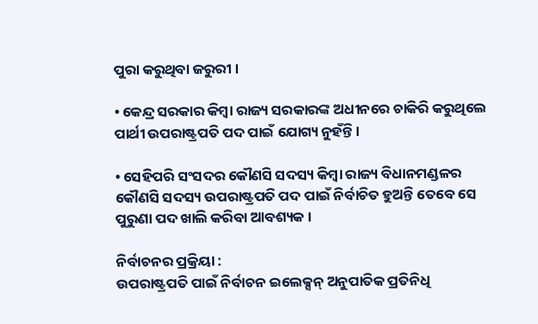ପୁରା କରୁଥିବା ଜରୁରୀ ।

• କେନ୍ଦ୍ର ସରକାର କିମ୍ବା ରାଜ୍ୟ ସରକାରଙ୍କ ଅଧୀନରେ ଚାକିରି କରୁଥିଲେ ପାର୍ଥୀ ଉପରାଷ୍ଟ୍ରପତି ପଦ ପାଇଁ ଯୋଗ୍ୟ ନୁହଁନ୍ତି ।

• ସେହିପରି ସଂସଦର କୌଣସି ସଦସ୍ୟ କିମ୍ବା ରାଜ୍ୟ ବିଧାନମଣ୍ଡଳର କୌଣସି ସଦସ୍ୟ ଉପରାଷ୍ଟ୍ରପତି ପଦ ପାଇଁ ନିର୍ବାଚିତ ହୁଅନ୍ତି ତେବେ ସେ ପୁରୁଣା ପଦ ଖାଲି କରିବା ଆବଶ୍ୟକ ।

ନିର୍ବାଚନର ପ୍ରକ୍ରିୟା :
ଉପରାଷ୍ଟ୍ରପତି ପାଇଁ ନିର୍ବାଚନ ଇଲେକ୍ସନ୍ ଅନୁପାତିକ ପ୍ରତିନିଧି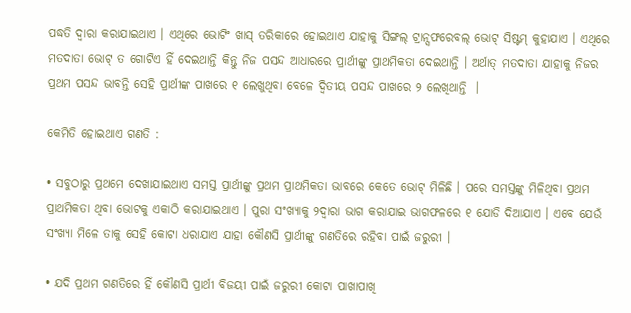ପଦ୍ଧତି ଦ୍ୱାରା କରାଯାଇଥାଏ । ଏଥିରେ ଭୋଟିଂ ଖାସ୍ ତରିକାରେ ହୋଇଥାଏ ଯାହାକୁ ସିଙ୍ଗଲ୍ ଟ୍ରାନ୍ସଫରେବଲ୍ ଭୋଟ୍ ସିଷ୍ଟମ୍ କୁହାଯାଏ । ଏଥିରେ ମତଦାତା ଭୋଟ୍ ତ ଗୋଟିଏ ହିଁ ଦେଇଥାନ୍ତି କିନ୍ତୁ ନିଜ ପସନ୍ଦ ଆଧାରରେ ପ୍ରାର୍ଥୀଙ୍କୁ ପ୍ରାଥମିକତା ଦେଇଥାନ୍ତି । ଅର୍ଥାତ୍ ମତଦାତା ଯାହାକୁ ନିଜର ପ୍ରଥମ ପସନ୍ଦ ଭାବନ୍ତି ସେହି ପ୍ରାର୍ଥୀଙ୍କ ପାଖରେ ୧ ଲେଖୁଥିବା ବେଳେ ଦ୍ୱିତୀୟ ପସନ୍ଦ ପାଖରେ ୨ ଲେଖିଥାନ୍ତି  ।

କେମିତି ହୋଇଥାଏ ଗଣତି :

• ସବୁଠାରୁ ପ୍ରଥମେ ଦେଖାଯାଇଥାଏ ସମସ୍ତ ପ୍ରାର୍ଥୀଙ୍କୁ ପ୍ରଥମ ପ୍ରାଥମିକତା ଭାବରେ କେତେ ଭୋଟ୍ ମିଳିଛି । ପରେ ସମସ୍ତଙ୍କୁ ମିଳିଥିବା ପ୍ରଥମ ପ୍ରାଥମିକତା ଥିବା ଭୋଟକୁ ଏକାଠି କରାଯାଇଥାଏ । ପୁରା ସଂଖ୍ୟାକୁ ୨ଦ୍ୱାରା ଭାଗ କରାଯାଇ ଭାଗଫଳରେ ୧ ଯୋଡି ଦିଆଯାଏ । ଏବେ ଯେଉଁ ସଂଖ୍ୟା ମିଳେ ତାକୁ ସେହି କୋଟା ଧରାଯାଏ ଯାହା କୌଣସି ପ୍ରାର୍ଥୀଙ୍କୁ ଗଣତିରେ ରହିବା ପାଇଁ ଜରୁରୀ ।

• ଯଦି ପ୍ରଥମ ଗଣତିରେ ହିଁ କୌଣସି ପ୍ରାର୍ଥୀ ବିଜୟୀ ପାଇଁ ଜରୁରୀ କୋଟା ପାଖାପାଖି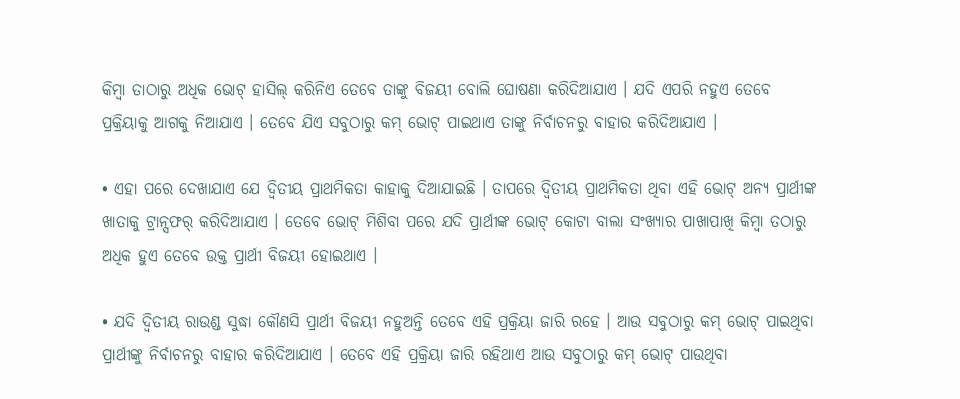କିମ୍ବା ତାଠାରୁ ଅଧିକ ଭୋଟ୍ ହାସିଲ୍ କରିନିଏ ତେବେ ତାଙ୍କୁ ବିଜୟୀ ବୋଲି ଘୋଷଣା କରିଦିଆଯାଏ । ଯଦି ଏପରି ନହୁଏ ତେବେ ପ୍ରକ୍ରିୟାକୁ ଆଗକୁ ନିଆଯାଏ । ତେବେ ଯିଏ ସବୁଠାରୁ କମ୍ ଭୋଟ୍ ପାଇଥାଏ ତାଙ୍କୁ ନିର୍ବାଚନରୁ ବାହାର କରିଦିଆଯାଏ ।

• ଏହା ପରେ ଦେଖାଯାଏ ଯେ ଦ୍ୱିତୀୟ ପ୍ରାଥମିକତା କାହାକୁ ଦିଆଯାଇଛି । ତାପରେ ଦ୍ୱିତୀୟ ପ୍ରାଥମିକତା ଥିବା ଏହି ଭୋଟ୍ ଅନ୍ୟ ପ୍ରାର୍ଥୀଙ୍କ ଖାତାକୁ ଟ୍ରାନ୍ସଫର୍ କରିଦିଆଯାଏ । ତେବେ ଭୋଟ୍ ମିଶିବା ପରେ ଯଦି ପ୍ରାର୍ଥୀଙ୍କ ଭୋଟ୍ କୋଟା ବାଲା ସଂଖ୍ୟାର ପାଖାପାଖି କିମ୍ବା ତଠାରୁ ଅଧିକ ହୁଏ ତେବେ ଉକ୍ତ ପ୍ରାର୍ଥୀ ବିଜୟୀ ହୋଇଥାଏ ।

• ଯଦି ଦ୍ୱିତୀୟ ରାଉଣ୍ଡ ସୁଦ୍ଧା କୌଣସି ପ୍ରାର୍ଥୀ ବିଜୟୀ ନହୁଅନ୍ତି ତେବେ ଏହି ପ୍ରକ୍ରିୟା ଜାରି ରହେ । ଆଉ ସବୁଠାରୁ କମ୍ ଭୋଟ୍ ପାଇଥିବା ପ୍ରାର୍ଥୀଙ୍କୁ ନିର୍ବାଚନରୁ ବାହାର କରିଦିଆଯାଏ । ତେବେ ଏହି ପ୍ରକ୍ରିୟା ଜାରି ରହିଥାଏ ଆଉ ସବୁଠାରୁ କମ୍ ଭୋଟ୍ ପାଉଥିବା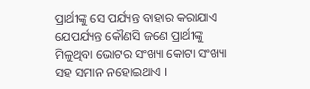ପ୍ରାର୍ଥୀଙ୍କୁ ସେ ପର୍ଯ୍ୟନ୍ତ ବାହାର କରାଯାଏ ଯେପର୍ଯ୍ୟନ୍ତ କୌଣସି ଜଣେ ପ୍ରାର୍ଥୀଙ୍କୁ ମିଳୁଥିବା ଭୋଟର ସଂଖ୍ୟା କୋଟା ସଂଖ୍ୟା ସହ ସମାନ ନହୋଇଥାଏ ।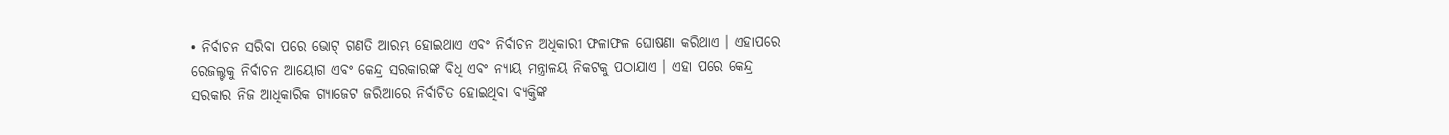• ନିର୍ବାଚନ ସରିବା ପରେ ଭୋଟ୍ ଗଣତି ଆରମ୍ଭ ହୋଇଥାଏ ଏବଂ ନିର୍ବାଚନ ଅଧିକାରୀ ଫଳାଫଳ ଘୋଷଣା କରିଥାଏ । ଏହାପରେ ରେଜଲ୍ଟକୁ ନିର୍ବାଚନ ଆୟୋଗ ଏବଂ କେନ୍ଦ୍ର ସରକାରଙ୍କ ବିଧି ଏବଂ ନ୍ୟାୟ ମନ୍ତ୍ରାଳୟ ନିକଟକୁ ପଠାଯାଏ । ଏହା ପରେ କେନ୍ଦ୍ର ସରକାର ନିଜ ଆଧିକାରିକ ଗ୍ୟାଜେଟ ଜରିଆରେ ନିର୍ବାଚିତ ହୋଇଥିବା ବ୍ୟକ୍ତିଙ୍କ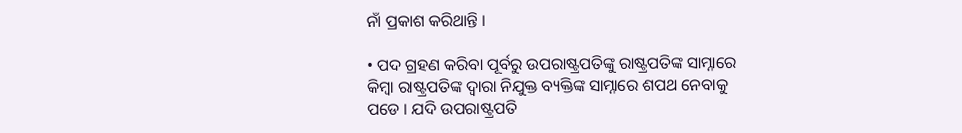ନାଁ ପ୍ରକାଶ କରିଥାନ୍ତି ।

• ପଦ ଗ୍ରହଣ କରିବା ପୂର୍ବରୁ ଉପରାଷ୍ଟ୍ରପତିଙ୍କୁ ରାଷ୍ଟ୍ରପତିଙ୍କ ସାମ୍ନାରେ କିମ୍ବା ରାଷ୍ଟ୍ରପତିଙ୍କ ଦ୍ୱାରା ନିଯୁକ୍ତ ବ୍ୟକ୍ତିଙ୍କ ସାମ୍ନାରେ ଶପଥ ନେବାକୁ ପଡେ । ଯଦି ଉପରାଷ୍ଟ୍ରପତି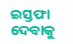ଇସ୍ତଫା ଦେବାକୁ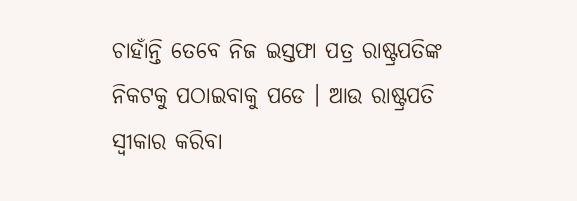ଚାହାଁନ୍ତି ତେବେ ନିଜ ଇସ୍ତଫା ପତ୍ର ରାଷ୍ଟ୍ରପତିଙ୍କ ନିକଟକୁ ପଠାଇବାକୁ ପଡେ । ଆଉ ରାଷ୍ଟ୍ରପତି ସ୍ୱୀକାର କରିବା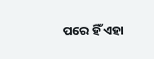ପରେ ହିଁ ଏହା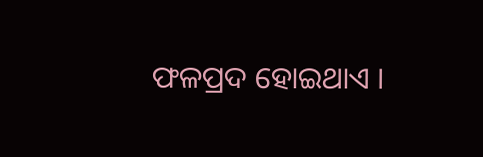ଫଳପ୍ରଦ ହୋଇଥାଏ ।